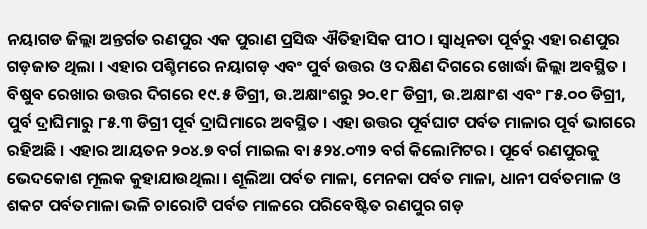ନୟାଗଡ ଜିଲ୍ଲା ଅନ୍ତର୍ଗତ ରଣପୁର ଏକ ପୁରାଣ ପ୍ରସିଦ୍ଧ ଐତିହାସିକ ପୀଠ । ସ୍ୱାଧିନତା ପୂର୍ବରୁ ଏହା ରଣପୁର ଗଡ଼ଜାତ ଥିଲା । ଏହାର ପଶ୍ଚିମରେ ନୟାଗଡ଼ ଏବଂ ପୁର୍ବ ଉତ୍ତର ଓ ଦକ୍ଷିଣ ଦିଗରେ ଖୋର୍ଦ୍ଧା ଜିଲ୍ଲା ଅବସ୍ଥିତ । ବିଷୁବ ରେଖାର ଉତ୍ତର ଦିଗରେ ୧୯.୫ ଡିଗ୍ରୀ, ଉ.ଅକ୍ଷାଂଶରୁ ୨୦.୧୮ ଡିଗ୍ରୀ, ଉ.ଅକ୍ଷାଂଶ ଏବଂ ୮୫.୦୦ ଡିଗ୍ରୀ, ପୁର୍ବ ଦ୍ରାଘିମାରୁ ୮୫.୩ ଡିଗ୍ରୀ ପୂର୍ବ ଦ୍ରାଘିମାରେ ଅବସ୍ଥିତ । ଏହା ଉତ୍ତର ପୂର୍ବଘାଟ ପର୍ବତ ମାଳାର ପୂର୍ବ ଭାଗରେ ରହିଅଛି । ଏହାର ଆୟତନ ୨୦୪.୭ ବର୍ଗ ମାଇଲ ବା ୫୨୪.୦୩୨ ବର୍ଗ କିଲୋମିଟର । ପୂର୍ବେ ରଣପୁରକୁ ଭେଦକୋଶ ମୂଲକ କୁହାଯାଉଥିଲା । ଶୂଲିଆ ପର୍ବତ ମାଳା, ମେନକା ପର୍ବତ ମାଳା, ଧାନୀ ପର୍ବତମାଳ ଓ ଶକଟ ପର୍ବତମାଳା ଭଳି ଚାରୋଟି ପର୍ବତ ମାଳରେ ପରିବେଷ୍ଟିତ ରଣପୁର ଗଡ଼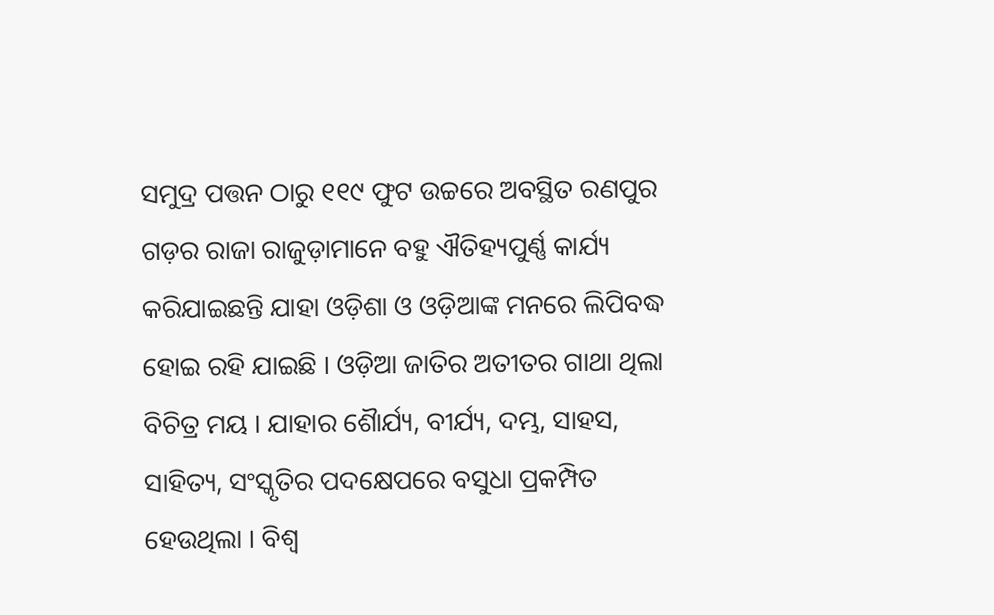ସମୁଦ୍ର ପତ୍ତନ ଠାରୁ ୧୧୯ ଫୁଟ ଉଚ୍ଚରେ ଅବସ୍ଥିତ ରଣପୁର ଗଡ଼ର ରାଜା ରାଜୁଡ଼ାମାନେ ବହୁ ଐତିହ୍ୟପୁର୍ଣ୍ଣ କାର୍ଯ୍ୟ କରିଯାଇଛନ୍ତି ଯାହା ଓଡ଼ିଶା ଓ ଓଡ଼ିଆଙ୍କ ମନରେ ଲିପିବଦ୍ଧ ହୋଇ ରହି ଯାଇଛି । ଓଡ଼ିଆ ଜାତିର ଅତୀତର ଗାଥା ଥିଲା ବିଚିତ୍ର ମୟ । ଯାହାର ଶୈାର୍ଯ୍ୟ, ବୀର୍ଯ୍ୟ, ଦମ୍ଭ, ସାହସ, ସାହିତ୍ୟ, ସଂସ୍କୃତିର ପଦକ୍ଷେପରେ ବସୁଧା ପ୍ରକମ୍ପିତ ହେଉଥିଲା । ବିଶ୍ୱ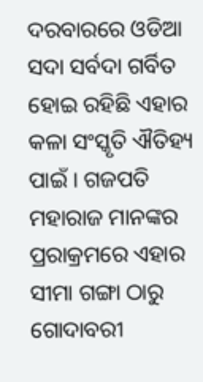ଦରବାରରେ ଓଡିଆ ସଦା ସର୍ବଦା ଗର୍ବିତ ହୋଇ ରହିଛି ଏହାର କଳା ସଂସ୍କୃତି ଐତିହ୍ୟ ପାଇଁ । ଗଜପତି ମହାରାଜ ମାନଙ୍କର ପ୍ରରାକ୍ରମରେ ଏହାର ସୀମା ଗଙ୍ଗା ଠାରୁ ଗୋଦାବରୀ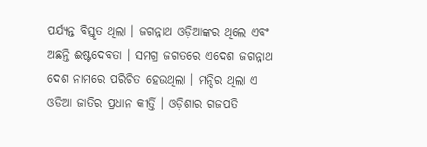ପର୍ଯ୍ୟନ୍ତ ବିସ୍ତୃତ ଥିଲା । ଜଗନ୍ନାଥ ଓଡ଼ିଆଙ୍କର ଥିଲେ ଏବଂ ଅଛନ୍ତି ଈଷ୍ଟଦେବତା । ସମଗ୍ର ଜଗତରେ ଏଦେଶ ଜଗନ୍ନାଥ ଦେଶ ନାମରେ ପରିଚିତ ହେଉଥିଲା । ମନ୍ଦିର ଥିଲା ଏ ଓଡିଆ ଜାତିର ପ୍ରଧାନ କୀର୍ତ୍ତି । ଓଡ଼ିଶାର ଗଜପତି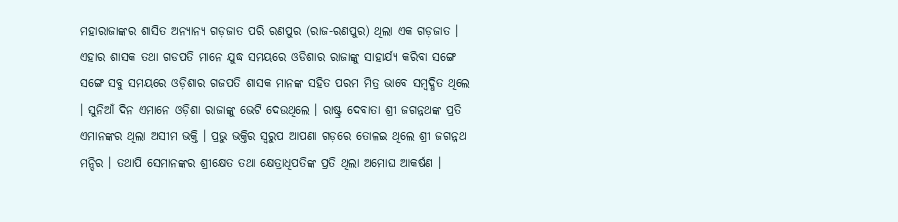ମହାରାଜାଙ୍କର ଶାସିତ ଅନ୍ୟାନ୍ୟ ଗଡ଼ଜାତ ପରି ରଣପୁର (ରାଜ-ରଣପୁର) ଥିଲା ଏକ ଗଡ଼ଜାତ । ଏହାର ଶାସକ ତଥା ଗଡପତି ମାନେ ଯୁଦ୍ଧ ସମୟରେ ଓଡିଶାର ରାଜାଙ୍କୁ ସାହାର୍ଯ୍ୟ କରିବା ସଙ୍ଗେ ସଙ୍ଗେ ସବୁ ସମୟରେ ଓଡ଼ିଶାର ଗଜପତି ଶାସକ ମାନଙ୍କ ସହିତ ପରମ ମିତ୍ର ଭାବେ ସମ୍ବଦ୍ଧିତ ଥିଲେ । ସୁନିଆଁ ଦିନ ଏମାନେ ଓଡ଼ିଶା ରାଜାଙ୍କୁ ଭେଟି ଦେଉଥିଲେ । ରାଷ୍ଟ୍ର ଦେବାତା ଶ୍ରୀ ଜଗନ୍ନଥଙ୍କ ପ୍ରତି ଏମାନଙ୍କର ଥିଲା ଅସୀମ ଭକ୍ତି । ପ୍ରଭୁ ଭକ୍ତିର ସ୍ୱରୁପ ଆପଣା ଗଡ଼ରେ ତୋଳଇ ଥିଲେ ଶ୍ରୀ ଜଗନ୍ନଥ ମନ୍ଦିର । ତଥାପି ସେମାନଙ୍କର ଶ୍ରୀକ୍ଷେତ ତଥା କ୍ଷେତ୍ରାଧିପତିଙ୍କ ପ୍ରତି ଥିଲା ଅମୋଘ ଆକର୍ଷଣ ।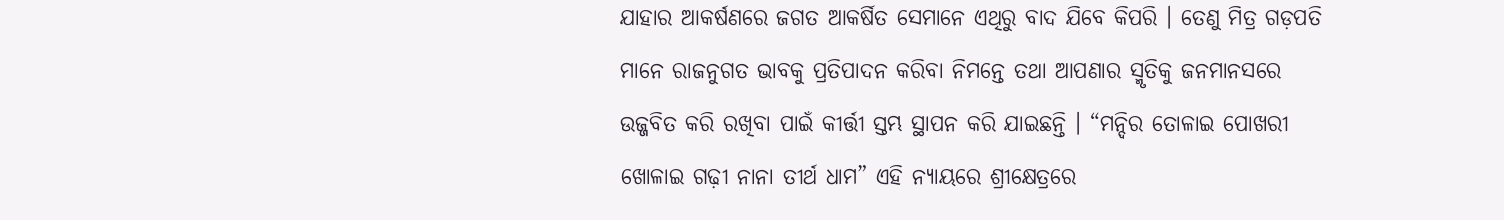ଯାହାର ଆକର୍ଷଣରେ ଜଗତ ଆକର୍ଷିତ ସେମାନେ ଏଥିରୁ ବାଦ ଯିବେ କିପରି । ତେଣୁ ମିତ୍ର ଗଡ଼ପତି ମାନେ ରାଜନୁଗତ ଭାବକୁ ପ୍ରତିପାଦନ କରିବା ନିମନ୍ତେ ତଥା ଆପଣାର ସ୍ମୃତିକୁ ଜନମାନସରେ ଉଜ୍ଜବିତ କରି ରଖିବା ପାଇଁ କୀର୍ତ୍ତୀ ସ୍ତମ୍ଭ ସ୍ଥାପନ କରି ଯାଇଛନ୍ତି । “ମନ୍ଦିର ତୋଳାଇ ପୋଖରୀ ଖୋଳାଇ ଗଢ଼ୀ ନାନା ତୀର୍ଥ ଧାମ” ଏହି ନ୍ୟାୟରେ ଶ୍ରୀକ୍ଷେତ୍ରରେ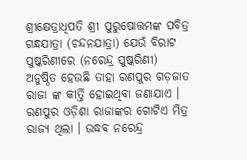ଶ୍ରୀକ୍ଷେତ୍ରାଧିପତି ଶ୍ରୀ ପୁରୁଷୋତ୍ତମଙ୍କ ପବିତ୍ର ଗନ୍ଧଯାତ୍ରା (ଚନ୍ଦନଯାତ୍ରା) ଯେଉଁ ବିରାଟ ପୁଷ୍କରିଣୀରେ (ନରେନ୍ଦ୍ର ପୁଷ୍କରିଣୀ) ଅନୁଷ୍ଠିତ ହେଉଛି ତାହା ରଣପୁର ଗଡ଼ଜାତ ରାଜା ଙ୍କ କୀର୍ତ୍ତି ହୋଇଥିବା ଜଣାଯାଏ । ରଣପୁର ଓଡ଼ିଶା ରାଜାଙ୍କର ଗୋଟିଏ ମିତ୍ର ରାଜ୍ୟ ଥିଲା । ଉଦ୍ଧବ ନରେନ୍ଦ୍ର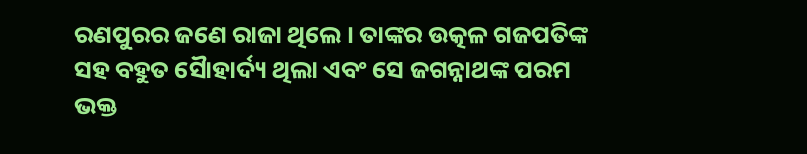ରଣପୁରର ଜଣେ ରାଜା ଥିଲେ । ତାଙ୍କର ଉତ୍କଳ ଗଜପତିଙ୍କ ସହ ବହୁତ ସୈାହାର୍ଦ୍ୟ ଥିଲା ଏବଂ ସେ ଜଗନ୍ନାଥଙ୍କ ପରମ ଭକ୍ତ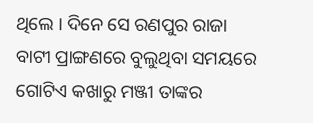ଥିଲେ । ଦିନେ ସେ ରଣପୁର ରାଜା ବାଟୀ ପ୍ରାଙ୍ଗଣରେ ବୁଲୁଥିବା ସମୟରେ ଗୋଟିଏ କଖାରୁ ମଞ୍ଜୀ ତାଙ୍କର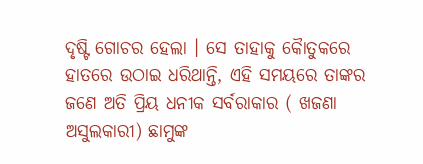ଦୃଷ୍ଟି ଗୋଚର ହେଲା । ସେ ତାହାକୁ କୈାତୁକରେ ହାତରେ ଉଠାଇ ଧରିଥାନ୍ତି, ଏହି ସମୟରେ ତାଙ୍କର ଜଣେ ଅତି ପ୍ରିୟ ଧନୀକ ସର୍ବରାକାର ( ଖଜଣା ଅସୁଲକାରୀ) ଛାମୁଙ୍କ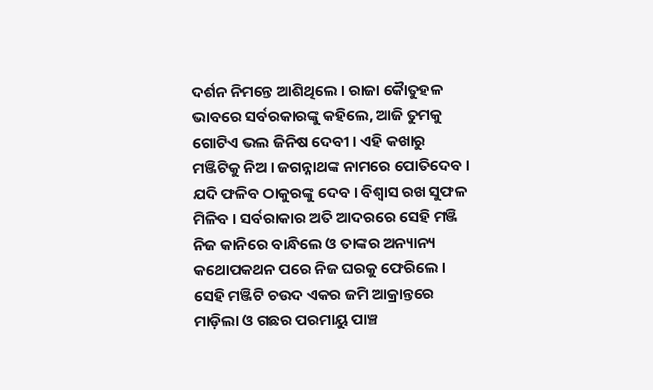ଦର୍ଶନ ନିମନ୍ତେ ଆଶିଥିଲେ । ରାଜା କୈାତୁହଳ ଭାବରେ ସର୍ବରକାରଙ୍କୁ କହିଲେ, ଆଜି ତୁମକୁ ଗୋଟିଏ ଭଲ ଜିନିଷ ଦେବୀ । ଏହି କଖାରୁ ମଞ୍ଜିଟିକୁ ନିଅ । ଜଗନ୍ନାଥଙ୍କ ନାମରେ ପୋତିଦେବ । ଯଦି ଫଳିବ ଠାକୁରଙ୍କୁ ଦେବ । ବିଶ୍ୱାସ ରଖ ସୁଫଳ ମିଳିବ । ସର୍ବରାକାର ଅତି ଆଦରରେ ସେହି ମଞ୍ଜି ନିଜ କାନିରେ ବାନ୍ଧିଲେ ଓ ତାଙ୍କର ଅନ୍ୟାନ୍ୟ କଥୋପକଥନ ପରେ ନିଜ ଘରକୁ ଫେରିଲେ । ସେହି ମଞ୍ଜିଟି ଚଉଦ ଏକର ଜମି ଆକ୍ରାନ୍ତରେ ମାଡ଼ିଲା ଓ ଗଛର ପରମାୟୁ ପାଞ୍ଚ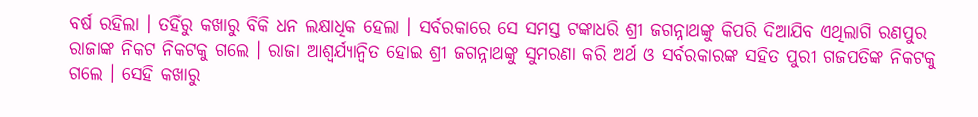ବର୍ଷ ରହିଲା । ତହିଁରୁ କଖାରୁ ବିକି ଧନ ଲକ୍ଷାଧିକ ହେଲା । ସର୍ବରକାରେ ସେ ସମସ୍ତ ଟଙ୍କାଧରି ଶ୍ରୀ ଜଗନ୍ନାଥଙ୍କୁ କିପରି ଦିଆଯିବ ଏଥିଲାଗି ରଣପୁର ରାଜାଙ୍କ ନିକଟ ନିକଟକୁ ଗଲେ । ରାଜା ଆଶ୍ୱର୍ଯ୍ୟାନ୍ୱିତ ହୋଇ ଶ୍ରୀ ଜଗନ୍ନାଥଙ୍କୁ ସୁମରଣା କରି ଅର୍ଥ ଓ ସର୍ବରକାରଙ୍କ ସହିତ ପୁରୀ ଗଜପତିଙ୍କ ନିକଟକୁ ଗଲେ । ସେହି କଖାରୁ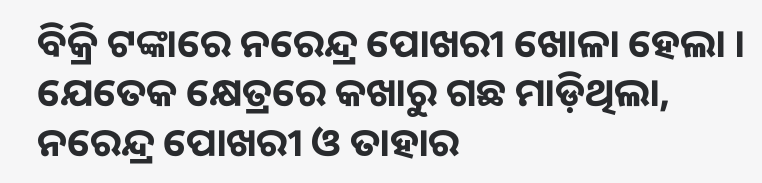ବିକ୍ରି ଟଙ୍କାରେ ନରେନ୍ଦ୍ର ପୋଖରୀ ଖୋଳା ହେଲା । ଯେତେକ କ୍ଷେତ୍ରରେ କଖାରୁ ଗଛ ମାଡ଼ିଥିଲା, ନରେନ୍ଦ୍ର ପୋଖରୀ ଓ ତାହାର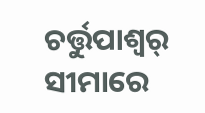ଚର୍ତ୍ତୁପାଶ୍ୱର୍ ସୀମାରେ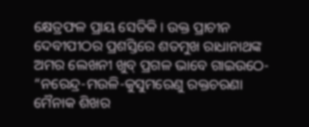କ୍ଷେତ୍ରଫଳ ପ୍ରାୟ ସେତିକି । ଉକ୍ତ ପ୍ରାଚୀନ ଦେବୀପୀଠର ପ୍ରଶସ୍ତିରେ ଶତମୁଖ ରାଧାନାଥଙ୍କ ଅମର ଲେଖନୀ ଖୁବ୍ ପ୍ରଗଳ ଭାବେ ଗାଇଉଠେ-
“ନରେନ୍ଦ୍ର-ମଉଳି-କୁସୁମରେଣୁ ରକ୍ତଚରଣା
ମୈନାକ ଶିଖର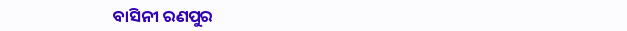ବାସିନୀ ରଣପୁର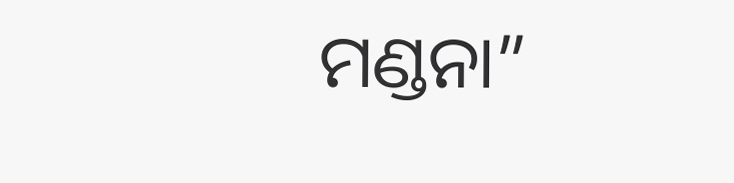ମଣ୍ଡନା”